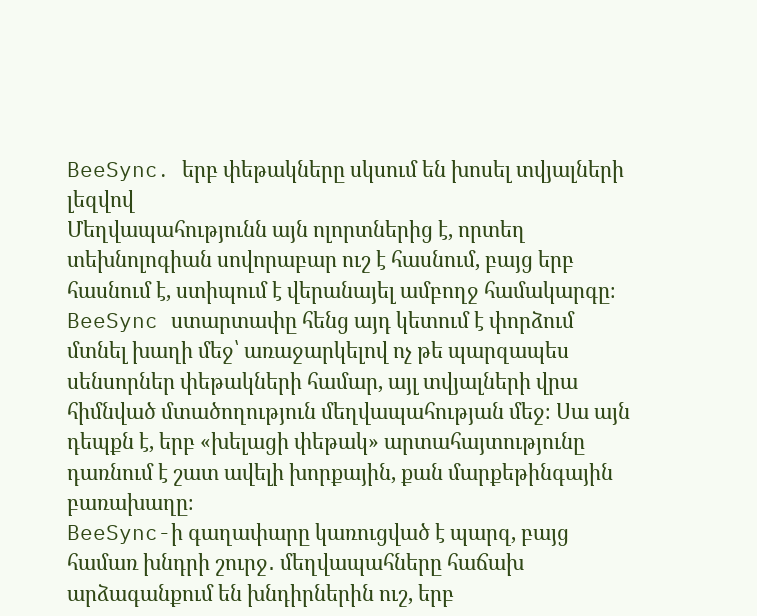BeeSync․ երբ փեթակները սկսում են խոսել տվյալների լեզվով
Մեղվապահությունն այն ոլորտներից է, որտեղ տեխնոլոգիան սովորաբար ուշ է հասնում, բայց երբ հասնում է, ստիպում է վերանայել ամբողջ համակարգը։ BeeSync ստարտափը հենց այդ կետում է փորձում մտնել խաղի մեջ՝ առաջարկելով ոչ թե պարզապես սենսորներ փեթակների համար, այլ տվյալների վրա հիմնված մտածողություն մեղվապահության մեջ։ Սա այն դեպքն է, երբ «խելացի փեթակ» արտահայտությունը դառնում է շատ ավելի խորքային, քան մարքեթինգային բառախաղը։
BeeSync-ի գաղափարը կառուցված է պարզ, բայց համառ խնդրի շուրջ․ մեղվապահները հաճախ արձագանքում են խնդիրներին ուշ, երբ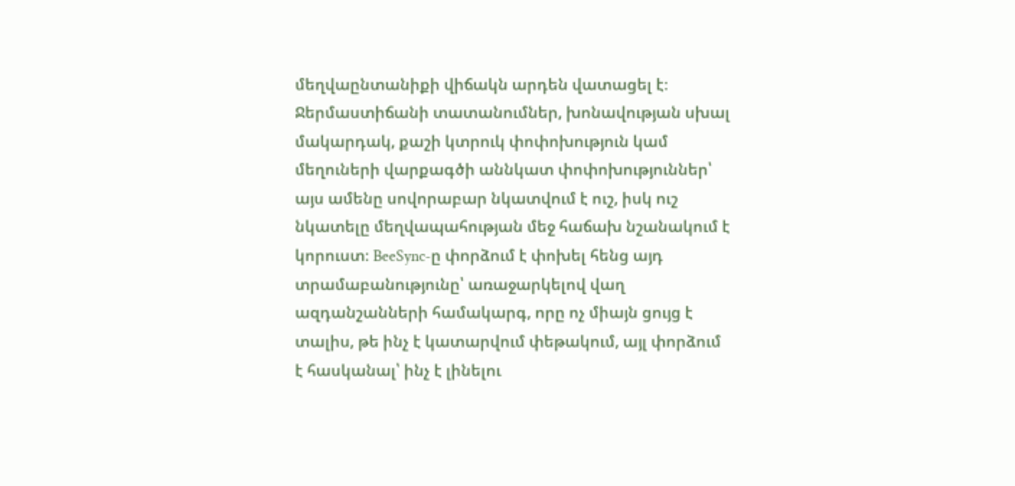մեղվաընտանիքի վիճակն արդեն վատացել է։ Ջերմաստիճանի տատանումներ, խոնավության սխալ մակարդակ, քաշի կտրուկ փոփոխություն կամ մեղուների վարքագծի աննկատ փոփոխություններ՝ այս ամենը սովորաբար նկատվում է ուշ, իսկ ուշ նկատելը մեղվապահության մեջ հաճախ նշանակում է կորուստ։ BeeSync-ը փորձում է փոխել հենց այդ տրամաբանությունը՝ առաջարկելով վաղ ազդանշանների համակարգ, որը ոչ միայն ցույց է տալիս, թե ինչ է կատարվում փեթակում, այլ փորձում է հասկանալ՝ ինչ է լինելու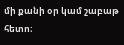մի քանի օր կամ շաբաթ հետո։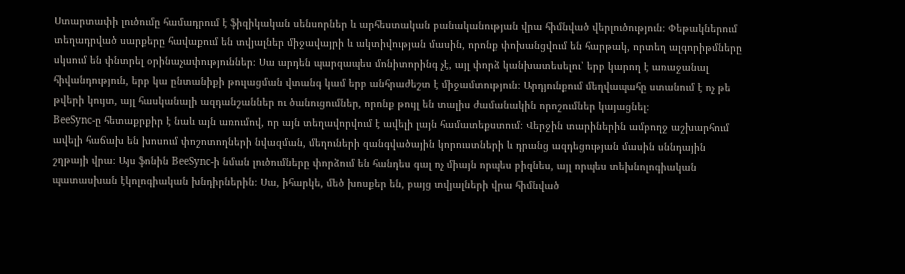Ստարտափի լուծումը համադրում է ֆիզիկական սենսորներ և արհեստական բանականության վրա հիմնված վերլուծություն։ Փեթակներում տեղադրված սարքերը հավաքում են տվյալներ միջավայրի և ակտիվության մասին, որոնք փոխանցվում են հարթակ, որտեղ ալգորիթմները սկսում են փնտրել օրինաչափություններ։ Սա արդեն պարզապես մոնիտորինգ չէ, այլ փորձ կանխատեսելու՝ երբ կարող է առաջանալ հիվանդություն, երբ կա ընտանիքի թուլացման վտանգ կամ երբ անհրաժեշտ է միջամտություն։ Արդյունքում մեղվապահը ստանում է ոչ թե թվերի կույտ, այլ հասկանալի ազդանշաններ ու ծանուցումներ, որոնք թույլ են տալիս ժամանակին որոշումներ կայացնել։
BeeSync-ը հետաքրքիր է նաև այն առումով, որ այն տեղավորվում է ավելի լայն համատեքստում։ Վերջին տարիներին ամբողջ աշխարհում ավելի հաճախ են խոսում փոշոտողների նվազման, մեղուների զանգվածային կորուստների և դրանց ազդեցության մասին սննդային շղթայի վրա։ Այս ֆոնին BeeSync-ի նման լուծումները փորձում են հանդես գալ ոչ միայն որպես բիզնես, այլ որպես տեխնոլոգիական պատասխան էկոլոգիական խնդիրներին։ Սա, իհարկե, մեծ խոսքեր են, բայց տվյալների վրա հիմնված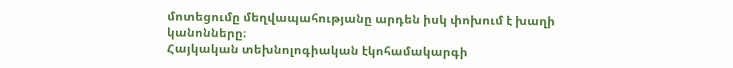մոտեցումը մեղվապահությանը արդեն իսկ փոխում է խաղի կանոնները։
Հայկական տեխնոլոգիական էկոհամակարգի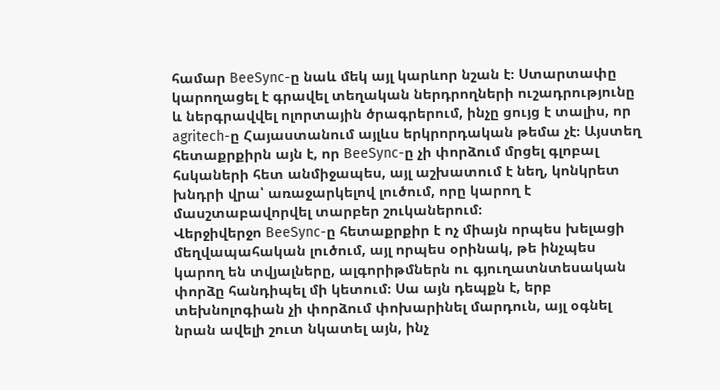համար BeeSync-ը նաև մեկ այլ կարևոր նշան է։ Ստարտափը կարողացել է գրավել տեղական ներդրողների ուշադրությունը և ներգրավվել ոլորտային ծրագրերում, ինչը ցույց է տալիս, որ agritech-ը Հայաստանում այլևս երկրորդական թեմա չէ։ Այստեղ հետաքրքիրն այն է, որ BeeSync-ը չի փորձում մրցել գլոբալ հսկաների հետ անմիջապես, այլ աշխատում է նեղ, կոնկրետ խնդրի վրա՝ առաջարկելով լուծում, որը կարող է մասշտաբավորվել տարբեր շուկաներում։
Վերջիվերջո BeeSync-ը հետաքրքիր է ոչ միայն որպես խելացի մեղվապահական լուծում, այլ որպես օրինակ, թե ինչպես կարող են տվյալները, ալգորիթմներն ու գյուղատնտեսական փորձը հանդիպել մի կետում։ Սա այն դեպքն է, երբ տեխնոլոգիան չի փորձում փոխարինել մարդուն, այլ օգնել նրան ավելի շուտ նկատել այն, ինչ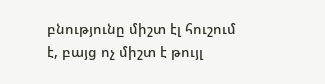բնությունը միշտ էլ հուշում է, բայց ոչ միշտ է թույլ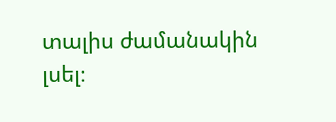տալիս ժամանակին լսել։